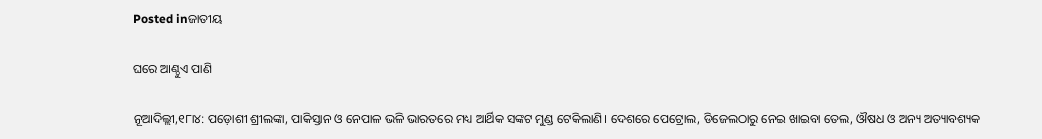Posted inଜାତୀୟ

ଘରେ ଆଣ୍ଠୁଏ ପାଣି

ନୂଆଦିଲ୍ଲୀ,୧୮ା୪: ପଡ଼ୋଶୀ ଶ୍ରୀଲଙ୍କା, ପାକିସ୍ତାନ ଓ ନେପାଳ ଭଳି ଭାରତରେ ମଧ୍ୟ ଆର୍ଥିକ ସଙ୍କଟ ମୁଣ୍ଡ ଟେକିଲାଣି। ଦେଶରେ ପେଟ୍ରୋଲ, ଡିଜେଲଠାରୁ ନେଇ ଖାଇବା ତେଲ, ଔଷଧ ଓ ଅନ୍ୟ ଅତ୍ୟାବଶ୍ୟକ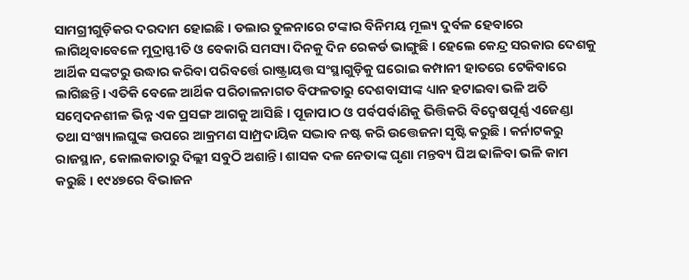ସାମଗ୍ରୀଗୁଡ଼ିକର ଦରଦାମ ହୋଇଛି। ଡଲାର ତୁଳନାରେ ଟଙ୍କାର ବିନିମୟ ମୂଲ୍ୟ ଦୁର୍ବଳ ହେବାରେ ଲାଗିଥିବାବେଳେ ମୁଦ୍ରାସ୍ଫୀତି ଓ ବେକାରି ସମସ୍ୟା ଦିନକୁ ଦିନ ରେକର୍ଡ ଭାଙ୍ଗୁଛି। ହେଲେ କେନ୍ଦ୍ର ସରକାର ଦେଶକୁ ଆର୍ଥିକ ସଙ୍କଟରୁ ଉଦ୍ଧାର କରିବା ପରିବର୍ତ୍ତେ ରାଷ୍ଟ୍ରାୟତ୍ତ ସଂସ୍ଥାଗୁଡ଼ିକୁ ଘରୋଇ କମ୍ପାନୀ ହାତରେ ଟେକିବାରେ ଲାଗିଛନ୍ତି। ଏତିକି ବେଳେ ଆର୍ଥିକ ପରିଚାଳନାଗତ ବିଫଳତାରୁ ଦେଶବାସୀଙ୍କ ଧ୍ୟାନ ହଟାଇବା ଭଳି ଅତି ସମ୍ବେଦନଶୀଳ ଭିନ୍ନ ଏକ ପ୍ରସଙ୍ଗ ଆଗକୁ ଆସିଛି। ପୂଜାପାଠ ଓ ପର୍ବପର୍ବାଣିକୁ ଭିତ୍ତିକରି ବିଦ୍ୱେଷପୂର୍ଣ୍ଣ ଏଜେଣ୍ଡା ତଥା ସଂଖ୍ୟାଲଘୁଙ୍କ ଉପରେ ଆକ୍ରମଣ ସାମ୍ପ୍ରଦାୟିକ ସଦ୍ଭାବ ନଷ୍ଟ କରି ଉତ୍ତେଜନା ସୃଷ୍ଟି କରୁଛି। କର୍ନାଟକରୁ ରାଜସ୍ଥାନ, କୋଲକାତାରୁ ଦିଲ୍ଲୀ ସବୁଠି ଅଶାନ୍ତି। ଶାସକ ଦଳ ନେତାଙ୍କ ଘୃଣା ମନ୍ତବ୍ୟ ଘିଅ ଢାଳିବା ଭଳି କାମ କରୁଛି। ୧୯୪୭ରେ ବିଭାଜନ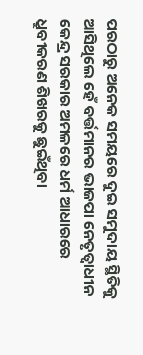ପରଠାରୁ ଅନେକ ସମୟରେ ଦୁଇ ସମୁଦାୟ ସ୍ଥିତିକୁ ଆସିଥିଲେ ହେଁ ବର୍ତ୍ତମାନର ଭାଜପା ନେତୃତ୍ୱାଧୀନ କେନ୍ଦ୍ର ସରକାର ଅମଳରେ ଧର୍ମ ଆଧାରରେ ଧ୍ରୁବୀକରଣ ଶିଖରକୁ ଛୁଇଁଥିବା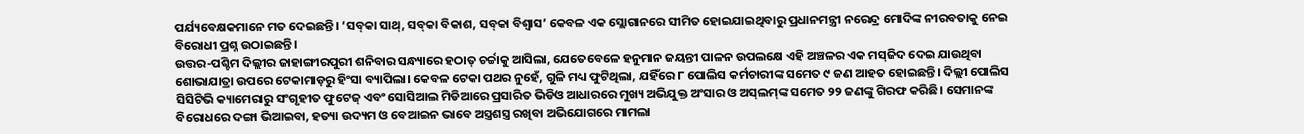ପର୍ଯ୍ୟବେକ୍ଷକମାନେ ମତ ଦେଇଛନ୍ତି। ‘ସବ୍‌କା ସାଥ୍‌, ସବ୍‌କା ବିକାଶ, ସବ୍‌କା ବିଶ୍ୱାସ’ କେବଳ ଏକ ସ୍ଲୋଗାନରେ ସୀମିତ ହୋଇଯାଇଥିବାରୁ ପ୍ରଧାନମନ୍ତ୍ରୀ ନରେନ୍ଦ୍ର ମୋଦିଙ୍କ ନୀରବତାକୁ ନେଇ ବିରୋଧୀ ପ୍ରଶ୍ନ ଉଠାଇଛନ୍ତି।
ଉତ୍ତର-ପଶ୍ଚିମ ଦିଲ୍ଲୀର ଜାହାଙ୍ଗୀରପୁରୀ ଶନିବାର ସନ୍ଧ୍ୟାରେ ହଠାତ୍‌ ଚର୍ଚ୍ଚାକୁ ଆସିଲା, ଯେତେବେଳେ ହନୁମାନ ଜୟନ୍ତୀ ପାଳନ ଉପଲକ୍ଷେ ଏହି ଅଞ୍ଚଳର ଏକ ମସ୍‌ଜିଦ ଦେଇ ଯାଉଥିବା ଶୋଭାଯାତ୍ରା ଉପରେ ଟେକାମାଡ଼ରୁ ହିଂସା ବ୍ୟାପିଲା। କେବଳ ଟେକା ପଥର ନୁହେଁ, ଗୁଳି ମଧ୍ୟ ଫୁଟିଥିଲା, ଯହିଁରେ ୮ ପୋଲିସ କର୍ମଚାରୀଙ୍କ ସମେତ ୯ ଜଣ ଆହତ ହୋଇଛନ୍ତି। ଦିଲ୍ଲୀ ପୋଲିସ ସିସିଟିଭି କ୍ୟାମେରାରୁ ସଂଗୃହୀତ ଫୁଟେଜ୍‌ ଏବଂ ସୋସିଆଲ ମିଡିଆରେ ପ୍ରସାରିତ ଭିଡିଓ ଆଧାରରେ ମୁଖ୍ୟ ଅଭିଯୁକ୍ତ ଅଂସାର ଓ ଅସ୍‌ଲମ୍‌ଙ୍କ ସମେତ ୨୨ ଜଣଙ୍କୁ ଗିରଫ କରିଛି। ସେମାନଙ୍କ ବିରୋଧରେ ଦଙ୍ଗା ଭିଆଇବା, ହତ୍ୟା ଉଦ୍ୟମ ଓ ବେଆଇନ ଭାବେ ଅସ୍ତ୍ରଶସ୍ତ୍ର ରଖିବା ଅଭିଯୋଗରେ ମାମଲା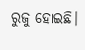ରୁଜୁ ହୋଇଛି।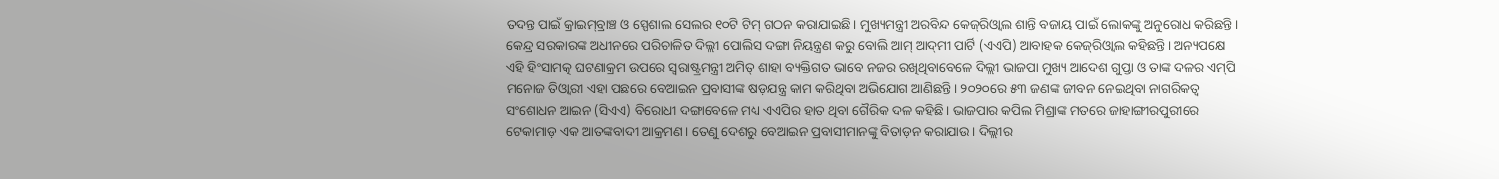ତଦନ୍ତ ପାଇଁ କ୍ରାଇମ୍‌ବ୍ରାଞ୍ଚ ଓ ସ୍ପେଶାଲ ସେଲର ୧୦ଟି ଟିମ୍‌ ଗଠନ କରାଯାଇଛି। ମୁଖ୍ୟମନ୍ତ୍ରୀ ଅରବିନ୍ଦ କେଜ୍‌ରିଓ୍ବାଲ ଶାନ୍ତି ବଜାୟ ପାଇଁ ଲୋକଙ୍କୁ ଅନୁରୋଧ କରିଛନ୍ତି। କେନ୍ଦ୍ର ସରକାରଙ୍କ ଅଧୀନରେ ପରିଚାଳିତ ଦିଲ୍ଲୀ ପୋଲିସ ଦଙ୍ଗା ନିୟନ୍ତ୍ରଣ କରୁ ବୋଲି ଆମ୍‌ ଆଦ୍‌ମୀ ପାର୍ଟି (ଏଏପି) ଆବାହକ କେଜ୍‌ରିଓ୍ବାଲ କହିଛନ୍ତି। ଅନ୍ୟପକ୍ଷେ ଏହି ହିଂସାମତ୍କ ଘଟଣାକ୍ରମ ଉପରେ ସ୍ବରାଷ୍ଟ୍ରମନ୍ତ୍ରୀ ଅମିତ୍‌ ଶାହା ବ୍ୟକ୍ତିଗତ ଭାବେ ନଜର ରଖିଥିବାବେଳେ ଦିଲ୍ଲୀ ଭାଜପା ମୁଖ୍ୟ ଆଦେଶ ଗୁପ୍ତା ଓ ତାଙ୍କ ଦଳର ଏମ୍‌ପି ମନୋଜ ତିଓ୍ବାରୀ ଏହା ପଛରେ ବେଆଇନ ପ୍ରବାସୀଙ୍କ ଷଡ଼ଯନ୍ତ୍ର କାମ କରିଥିବା ଅଭିଯୋଗ ଆଣିଛନ୍ତି। ୨୦୨୦ରେ ୫୩ ଜଣଙ୍କ ଜୀବନ ନେଇଥିବା ନାଗରିକତ୍ୱ ସଂଶୋଧନ ଆଇନ (ସିଏଏ) ବିରୋଧୀ ଦଙ୍ଗାବେଳେ ମଧ୍ୟ ଏଏପିର ହାତ ଥିବା ଗୈରିକ ଦଳ କହିଛି। ଭାଜପାର କପିଲ ମିଶ୍ରାଙ୍କ ମତରେ ଜାହାଙ୍ଗୀରପୁରୀରେ ଟେକାମାଡ଼ ଏକ ଆତଙ୍କବାଦୀ ଆକ୍ରମଣ। ତେଣୁ ଦେଶରୁ ବେଆଇନ ପ୍ରବାସୀମାନଙ୍କୁ ବିତାଡ଼ନ କରାଯାଉ। ଦିଲ୍ଲୀର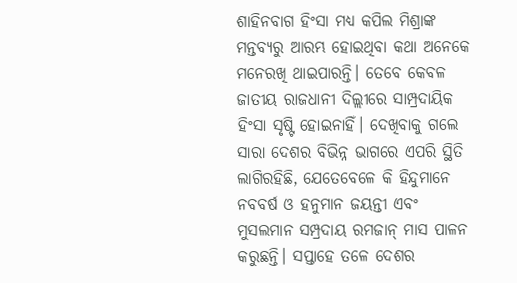ଶାହିନବାଗ ହିଂସା ମଧ୍ୟ କପିଲ ମିଶ୍ରାଙ୍କ ମନ୍ତବ୍ୟରୁ ଆରମ୍ଭ ହୋଇଥିବା କଥା ଅନେକେ ମନେରଖି ଥାଇପାରନ୍ତି। ତେବେ କେବଳ ଜାତୀୟ ରାଜଧାନୀ ଦିଲ୍ଲୀରେ ସାମ୍ପ୍ରଦାୟିକ ହିଂସା ସୃଷ୍ଟି ହୋଇନାହିଁ। ଦେଖିବାକୁ ଗଲେ ସାରା ଦେଶର ବିଭିନ୍ନ ଭାଗରେ ଏପରି ସ୍ଥିତି ଲାଗିରହିଛି, ଯେତେବେଳେ କି ହିନ୍ଦୁମାନେ ନବବର୍ଷ ଓ ହନୁମାନ ଜୟନ୍ତୀ ଏବଂ ମୁସଲମାନ ସମ୍ପ୍ରଦାୟ ରମଜାନ୍‌ ମାସ ପାଳନ କରୁଛନ୍ତି। ସପ୍ତାହେ ତଳେ ଦେଶର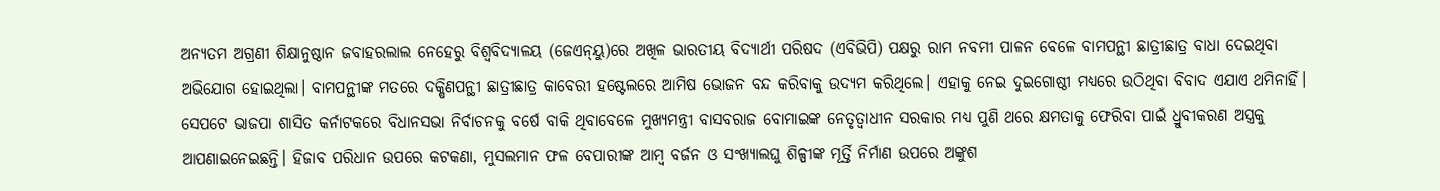ଅନ୍ୟତମ ଅଗ୍ରଣୀ ଶିକ୍ଷାନୁଷ୍ଠାନ ଜବାହରଲାଲ ନେହେରୁ ବିଶ୍ୱବିଦ୍ୟାଳୟ (ଜେଏନ୍‌ୟୁ)ରେ ଅଖିଳ ଭାରତୀୟ ବିଦ୍ୟାର୍ଥୀ ପରିଷଦ (ଏବିଭିପି) ପକ୍ଷରୁ ରାମ ନବମୀ ପାଳନ ବେଳେ ବାମପନ୍ଥୀ ଛାତ୍ରୀଛାତ୍ର ବାଧା ଦେଇଥିବା ଅଭିଯୋଗ ହୋଇଥିଲା। ବାମପନ୍ଥୀଙ୍କ ମତରେ ଦକ୍ଷିଣପନ୍ଥୀ ଛାତ୍ରୀଛାତ୍ର କାବେରୀ ହଷ୍ଟେଲରେ ଆମିଷ ଭୋଜନ ବନ୍ଦ କରିବାକୁ ଉଦ୍ୟମ କରିଥିଲେ। ଏହାକୁ ନେଇ ଦୁଇଗୋଷ୍ଠୀ ମଧ୍ୟରେ ଉଠିଥିବା ବିବାଦ ଏଯାଏ ଥମିନାହିଁ।
ସେପଟେ ଭାଜପା ଶାସିତ କର୍ନାଟକରେ ବିଧାନସଭା ନିର୍ବାଚନକୁ ବର୍ଷେ ବାକି ଥିବାବେଳେ ମୁଖ୍ୟମନ୍ତ୍ରୀ ବାସବରାଜ ବୋମାଇଙ୍କ ନେତୃତ୍ୱାଧୀନ ସରକାର ମଧ୍ୟ ପୁଣି ଥରେ କ୍ଷମତାକୁ ଫେରିବା ପାଇଁ ଧ୍ରୁବୀକରଣ ଅସ୍ତ୍ରକୁ ଆପଣାଇନେଇଛନ୍ତି। ହିଜାବ ପରିଧାନ ଉପରେ କଟକଣା, ମୁସଲମାନ ଫଳ ବେପାରୀଙ୍କ ଆମ୍ବ ବର୍ଜନ ଓ ସଂଖ୍ୟାଲଘୁ ଶିଳ୍ପୀଙ୍କ ମୂର୍ତ୍ତି ନିର୍ମାଣ ଉପରେ ଅଙ୍କୁଶ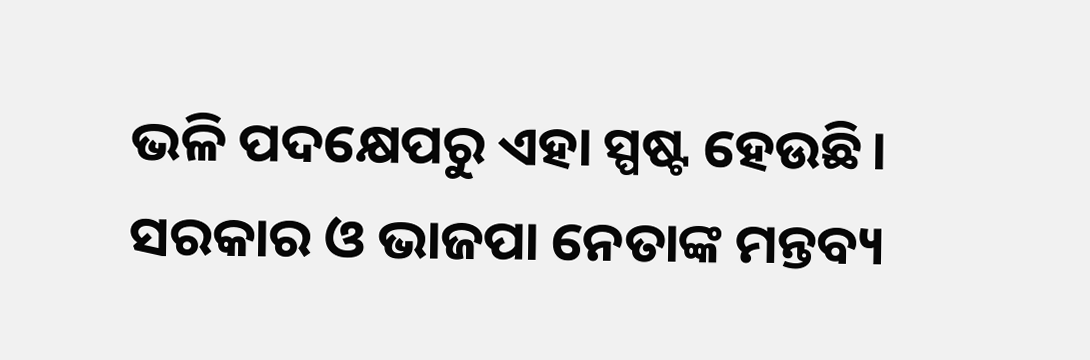ଭଳି ପଦକ୍ଷେପରୁ ଏହା ସ୍ପଷ୍ଟ ହେଉଛି। ସରକାର ଓ ଭାଜପା ନେତାଙ୍କ ମନ୍ତବ୍ୟ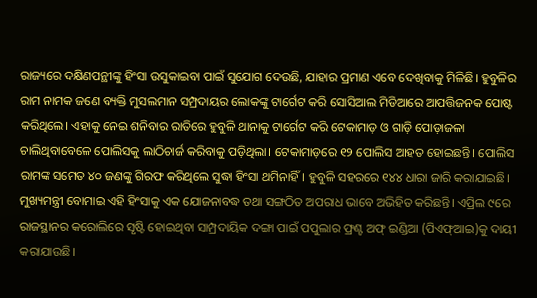ରାଜ୍ୟରେ ଦକ୍ଷିଣପନ୍ଥୀଙ୍କୁ ହିଂସା ଉସୁକାଇବା ପାଇଁ ସୁଯୋଗ ଦେଉଛି, ଯାହାର ପ୍ରମାଣ ଏବେ ଦେଖିବାକୁ ମିଳିଛି। ହୁବୁଳିର ରାମ ନାମକ ଜଣେ ବ୍ୟକ୍ତି ମୁସଲମାନ ସମ୍ପ୍ରଦାୟର ଲୋକଙ୍କୁ ଟାର୍ଗେଟ କରି ସୋସିଆଲ ମିଡିଆରେ ଆପତ୍ତିଜନକ ପୋଷ୍ଟ କରିଥିଲେ। ଏହାକୁ ନେଇ ଶନିବାର ରାତିରେ ହୁବୁଳି ଥାନାକୁ ଟାର୍ଗେଟ କରି ଟେକାମାଡ଼ ଓ ଗାଡ଼ି ପୋଡ଼ାଜଳା ଚାଲିଥିବାବେଳେ ପୋଲିସକୁ ଲାଠିଚାର୍ଜ କରିବାକୁ ପଡ଼ିଥିଲା। ଟେକାମାଡ଼ରେ ୧୨ ପୋଲିସ ଆହତ ହୋଇଛନ୍ତି। ପୋଲିସ ରାମଙ୍କ ସମେତ ୪୦ ଜଣଙ୍କୁ ଗିରଫ କରିଥିଲେ ସୁଦ୍ଧା ହିଂସା ଥମିନାହିଁ। ହୁବୁଳି ସହରରେ ୧୪୪ ଧାରା ଜାରି କରାଯାଇଛି। ମୁଖ୍ୟମନ୍ତ୍ରୀ ବୋମାଇ ଏହି ହିଂସାକୁ ଏକ ଯୋଜନାବଦ୍ଧ ତଥା ସଙ୍ଗଠିତ ଅପରାଧ ଭାବେ ଅଭିହିତ କରିଛନ୍ତି। ଏପ୍ରିଲ ୯ରେ ରାଜସ୍ଥାନର କରୋଲିରେ ସୃଷ୍ଟି ହୋଇଥିବା ସାମ୍ପ୍ରଦାୟିକ ଦଙ୍ଗା ପାଇଁ ପପୁଲାର ଫ୍ରଣ୍ଟ ଅଫ୍‌ ଇଣ୍ଡିଆ (ପିଏଫ୍‌ଆଇ)କୁ ଦାୟୀ କରାଯାଉଛି।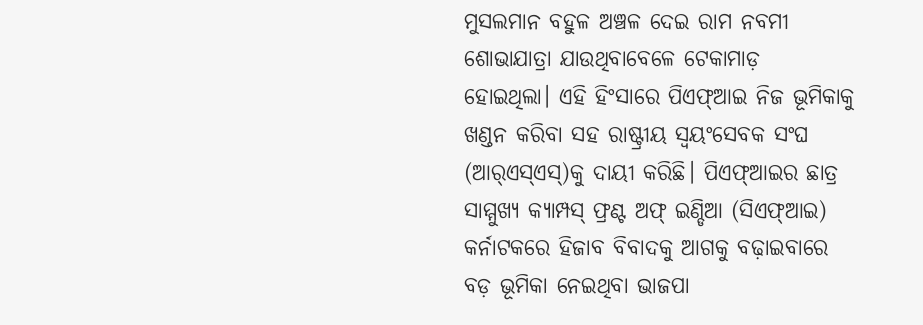ମୁସଲମାନ ବହୁଳ ଅଞ୍ଚଳ ଦେଇ ରାମ ନବମୀ ଶୋଭାଯାତ୍ରା ଯାଉଥିବାବେଳେ ଟେକାମାଡ଼ ହୋଇଥିଲା। ଏହି ହିଂସାରେ ପିଏଫ୍‌ଆଇ ନିଜ ଭୂମିକାକୁ ଖଣ୍ଡନ କରିବା ସହ ରାଷ୍ଟ୍ରୀୟ ସ୍ବୟଂସେବକ ସଂଘ (ଆର୍‌ଏସ୍‌ଏସ୍‌)କୁ ଦାୟୀ କରିଛି। ପିଏଫ୍‌ଆଇର ଛାତ୍ର ସାମ୍ମୁଖ୍ୟ କ୍ୟାମ୍ପସ୍‌ ଫ୍ରଣ୍ଟ ଅଫ୍‌ ଇଣ୍ଡିଆ (ସିଏଫ୍‌ଆଇ) କର୍ନାଟକରେ ହିଜାବ ବିବାଦକୁ ଆଗକୁ ବଢ଼ାଇବାରେ ବଡ଼ ଭୂମିକା ନେଇଥିବା ଭାଜପା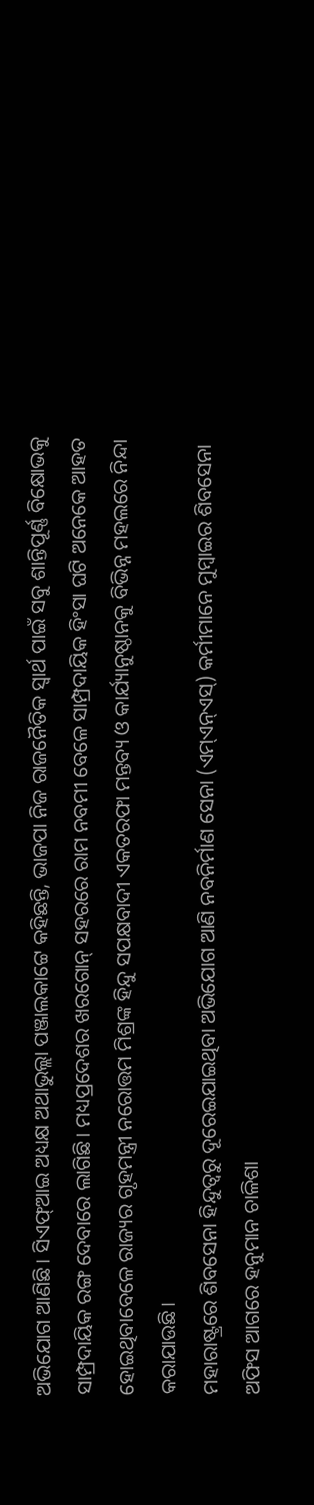ଅଭିଯୋଗ ଆଣିଛି। ସିଏଫ୍‌ଆଇ ଅଧ୍ୟକ୍ଷ ଅଥାଭୁଲ୍ଲା ପଞ୍ଜାଲକାଟ୍ଟେ କହିଛନ୍ତି, ଭାଜପା ନିଜ ରାଜନୈତିକ ସ୍ବାର୍ଥ ପାଇଁ ସବୁ ଶାନ୍ତିପୂର୍ଣ୍ଣ ବିକ୍ଷୋଭକୁ ସାମ୍ପ୍ରଦାୟିକ ରଙ୍ଗ ଦେବାରେ ଲାଗିଛି। ମଧ୍ୟପ୍ରଦେଶର ଖରଗୋନ୍‌ ସହରରେ ରାମ ନବମୀ ବେଳେ ସାମ୍ପ୍ରଦାୟିକ ହିଂସା ଘଟି ଅନେକେ ଆହତ ହୋଇଥିବାବେଳେ ରାଜ୍ୟର ଗୃହମନ୍ତ୍ରୀ ନରୋତ୍ତମ ମିଶ୍ରଙ୍କ ହିନ୍ଦୁ ସପକ୍ଷବାଦୀ ଏକତରଫା ମନ୍ତବ୍ୟ ଓ କାର୍ଯ୍ୟାନୁଷ୍ଠାନକୁ ବିଭିନ୍ନ ମହଲରେ ନିନ୍ଦା କରାଯାଉଛି।
ମହାରାଷ୍ଟ୍ରରେ ଶିବସେନା ହିନ୍ଦୁତ୍ୱରୁ ଦୂରେଇଯାଇଥିବା ଅଭିଯୋଗ ଆଣି ନବନିର୍ମାଣ ସେନା (ଏମ୍‌ଏନ୍‌ଏସ୍‌) କର୍ମୀମାନେ ମୁମ୍ବାଇର ଶିବସେନା ଅଫିସ ଆଗରେ ହନୁମାନ ଚାଳିଶା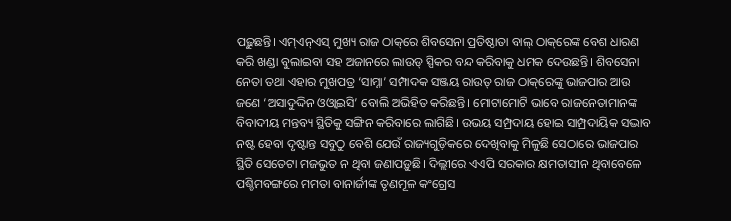ପଢ଼ୁଛନ୍ତି। ଏମ୍‌ଏନ୍‌ଏସ୍‌ ମୁଖ୍ୟ ରାଜ ଠାକ୍‌ରେ ଶିବସେନା ପ୍ରତିଷ୍ଠାତା ବାଲ୍‌ ଠାକ୍‌ରେଙ୍କ ବେଶ ଧାରଣ କରି ଖଣ୍ଡା ବୁଲାଇବା ସହ ଅଜାନରେ ଲାଉଡ୍‌ ସ୍ପିକର ବନ୍ଦ କରିବାକୁ ଧମକ ଦେଉଛନ୍ତି। ଶିବସେନା ନେତା ତଥା ଏହାର ମୁଖପତ୍ର ‘ସାମ୍ନା’ ସମ୍ପାଦକ ସଞ୍ଜୟ ରାଉତ୍‌ ରାଜ ଠାକ୍‌ରେଙ୍କୁ ଭାଜପାର ଆଉ ଜଣେ ‘ଅସାଦୁଦ୍ଦିନ ଓଓ୍ବାଇସି’ ବୋଲି ଅଭିହିତ କରିଛନ୍ତି। ମୋଟାମୋଟି ଭାବେ ରାଜନେତାମାନଙ୍କ ବିବାଦୀୟ ମନ୍ତବ୍ୟ ସ୍ଥିତିକୁ ସଙ୍ଗିନ କରିବାରେ ଲାଗିଛି। ଉଭୟ ସମ୍ପ୍ରଦାୟ ହୋଇ ସାମ୍ପ୍ରଦାୟିକ ସଦ୍ଭାବ ନଷ୍ଟ ହେବା ଦୃଷ୍ଟାନ୍ତ ସବୁଠୁ ବେଶି ଯେଉଁ ରାଜ୍ୟଗୁଡ଼ିକରେ ଦେଖିବାକୁ ମିଳୁଛି ସେଠାରେ ଭାଜପାର ସ୍ଥିତି ସେତେଟା ମଜଭୁତ ନ ଥିବା ଜଣାପଡ଼ୁଛି। ଦିଲ୍ଲୀରେ ଏଏପି ସରକାର କ୍ଷମତାସୀନ ଥିବାବେଳେ ପଶ୍ଚିମବଙ୍ଗରେ ମମତା ବାନାର୍ଜୀଙ୍କ ତୃଣମୂଳ କଂଗ୍ରେସ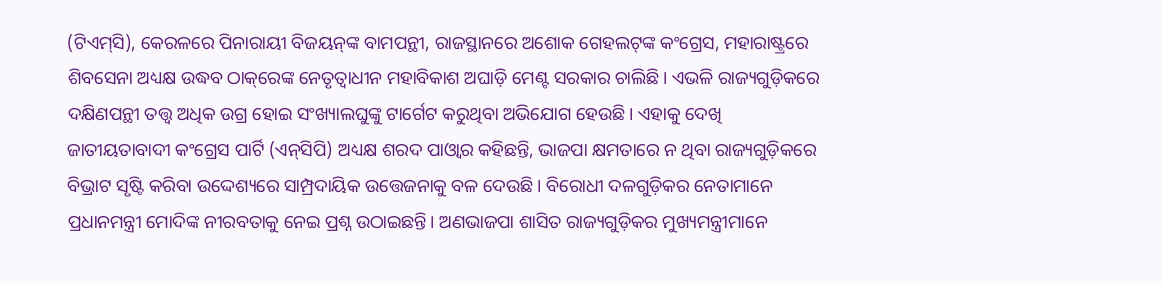(ଟିଏମ୍‌ସି), କେରଳରେ ପିନାରାୟୀ ବିଜୟନ୍‌ଙ୍କ ବାମପନ୍ଥୀ, ରାଜସ୍ଥାନରେ ଅଶୋକ ଗେହଲଟ୍‌ଙ୍କ କଂଗ୍ରେସ, ମହାରାଷ୍ଟ୍ରରେ ଶିବସେନା ଅଧ୍ୟକ୍ଷ ଉଦ୍ଧବ ଠାକ୍‌ରେଙ୍କ ନେତୃତ୍ୱାଧୀନ ମହାବିକାଶ ଅଘାଡ଼ି ମେଣ୍ଟ ସରକାର ଚାଲିଛି। ଏଭଳି ରାଜ୍ୟଗୁଡ଼ିକରେ ଦକ୍ଷିଣପନ୍ଥୀ ତତ୍ତ୍ୱ ଅଧିକ ଉଗ୍ର ହୋଇ ସଂଖ୍ୟାଲଘୁଙ୍କୁ ଟାର୍ଗେଟ କରୁଥିବା ଅଭିଯୋଗ ହେଉଛି। ଏହାକୁ ଦେଖି ଜାତୀୟତାବାଦୀ କଂଗ୍ରେସ ପାର୍ଟି (ଏନ୍‌ସିପି) ଅଧ୍ୟକ୍ଷ ଶରଦ ପାଓ୍ବାର କହିଛନ୍ତି, ଭାଜପା କ୍ଷମତାରେ ନ ଥିବା ରାଜ୍ୟଗୁଡ଼ିକରେ ବିଭ୍ରାଟ ସୃଷ୍ଟି କରିବା ଉଦ୍ଦେଶ୍ୟରେ ସାମ୍ପ୍ରଦାୟିକ ଉତ୍ତେଜନାକୁ ବଳ ଦେଉଛି। ବିରୋଧୀ ଦଳଗୁଡ଼ିକର ନେତାମାନେ ପ୍ରଧାନମନ୍ତ୍ରୀ ମୋଦିଙ୍କ ନୀରବତାକୁ ନେଇ ପ୍ରଶ୍ନ ଉଠାଇଛନ୍ତି। ଅଣଭାଜପା ଶାସିତ ରାଜ୍ୟଗୁଡ଼ିକର ମୁଖ୍ୟମନ୍ତ୍ରୀମାନେ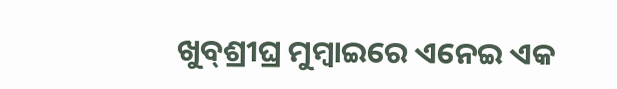ଖୁବ୍‌ଶ୍ରୀଘ୍ର ମୁମ୍ବାଇରେ ଏନେଇ ଏକ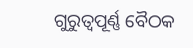ଗୁରୁତ୍ୱପୂର୍ଣ୍ଣ ବୈଠକ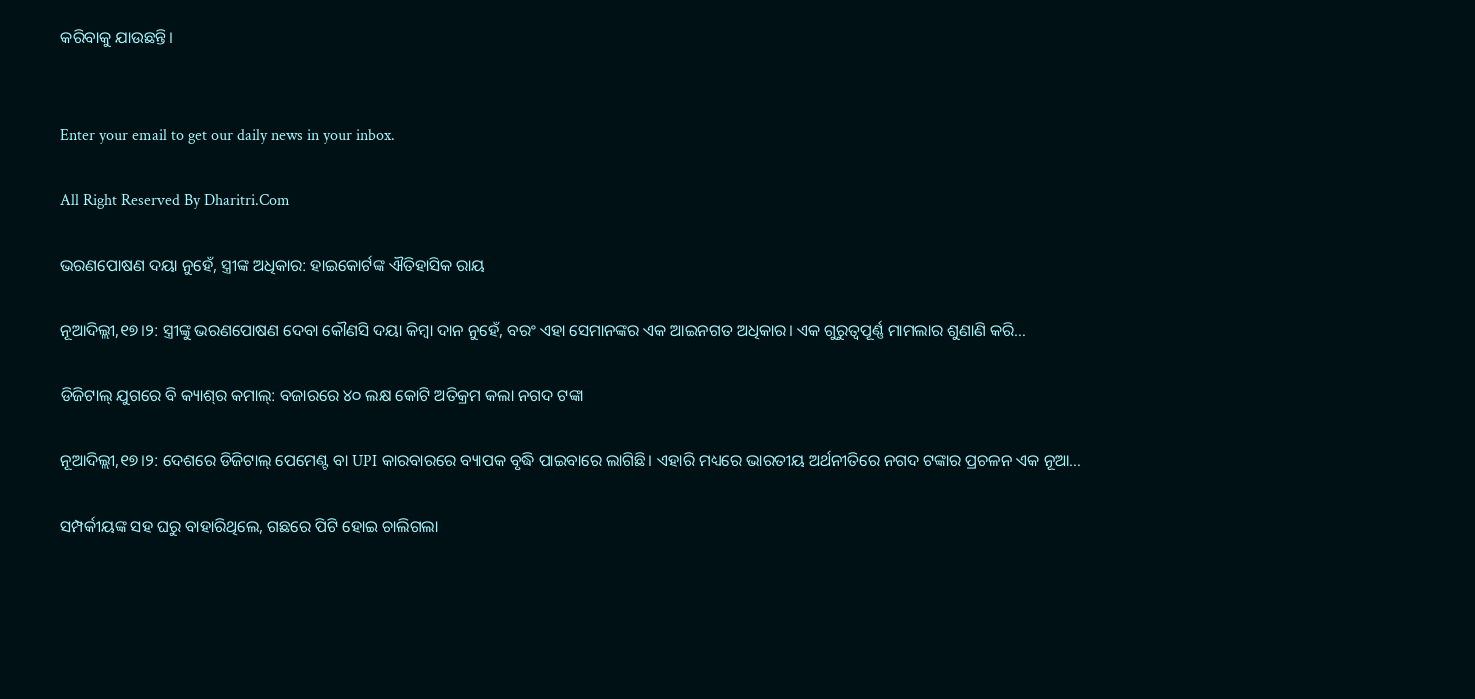କରିବାକୁ ଯାଉଛନ୍ତି।


Enter your email to get our daily news in your inbox.

All Right Reserved By Dharitri.Com

ଭରଣପୋଷଣ ଦୟା ନୁହେଁ, ସ୍ତ୍ରୀଙ୍କ ଅଧିକାର: ହାଇକୋର୍ଟଙ୍କ ଐତିହାସିକ ରାୟ

ନୂଆଦିଲ୍ଲୀ,୧୭।୨: ସ୍ତ୍ରୀଙ୍କୁ ଭରଣପୋଷଣ ଦେବା କୌଣସି ଦୟା କିମ୍ବା ଦାନ ନୁହେଁ, ବରଂ ଏହା ସେମାନଙ୍କର ଏକ ଆଇନଗତ ଅଧିକାର। ଏକ ଗୁରୁତ୍ୱପୂର୍ଣ୍ଣ ମାମଲାର ଶୁଣାଣି କରି…

ଡିଜିଟାଲ୍ ଯୁଗରେ ବି କ୍ୟାଶ୍‌ର କମାଲ୍: ବଜାରରେ ୪୦ ଲକ୍ଷ କୋଟି ଅତିକ୍ରମ କଲା ନଗଦ ଟଙ୍କା

ନୂଆଦିଲ୍ଲୀ,୧୭।୨: ଦେଶରେ ଡିଜିଟାଲ୍ ପେମେଣ୍ଟ ବା UPI କାରବାରରେ ବ୍ୟାପକ ବୃଦ୍ଧି ପାଇବାରେ ଲାଗିଛି। ଏହାରି ମଧ୍ୟରେ ଭାରତୀୟ ଅର୍ଥନୀତିରେ ନଗଦ ଟଙ୍କାର ପ୍ରଚଳନ ଏକ ନୂଆ…

ସମ୍ପର୍କୀୟଙ୍କ ସହ ଘରୁ ବାହାରିଥିଲେ, ଗଛରେ ପିଟି ହୋଇ ଚାଲିଗଲା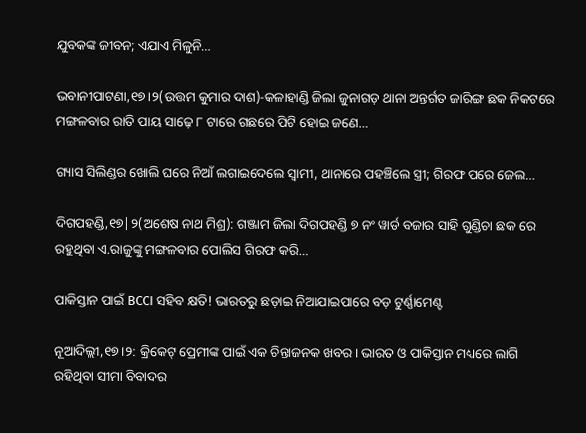ଯୁବକଙ୍କ ଜୀବନ; ଏଯାଏ ମିଳୁନି…

ଭବାନୀପାଟଣା,୧୭।୨(ଉତ୍ତମ କୁମାର ଦାଶ)-କଳାହାଣ୍ଡି ଜିଲା ଜୁନାଗଡ଼ ଥାନା ଅନ୍ତର୍ଗତ ଜାରିଙ୍ଗ ଛକ ନିକଟରେ ମଙ୍ଗଳବାର ରାତି ପାୟ ସାଢ଼େ ୮ ଟାରେ ଗଛରେ ପିଟି ହୋଇ ଜଣେ…

ଗ୍ୟାସ ସିଲିଣ୍ଡର ଖୋଲି ଘରେ ନିଆଁ ଲଗାଇଦେଲେ ସ୍ବାମୀ, ଥାନାରେ ପହଞ୍ଚିଲେ ସ୍ତ୍ରୀ; ଗିରଫ ପରେ ଜେଲ…

ଦିଗପହଣ୍ଡି,୧୭|୨(ଅଶେଷ ନାଥ ମିଶ୍ର): ଗଞ୍ଜାମ ଜିଲା ଦିଗପହଣ୍ଡି ୭ ନଂ ୱାର୍ଡ ବଜାର ସାହି ଗୁଣ୍ଡିଚା ଛକ ରେ ରହୁଥିବା ଏ.ରାଜୁଙ୍କୁ ମଙ୍ଗଳବାର ପୋଲିସ ଗିରଫ କରି…

ପାକିସ୍ତାନ ପାଇଁ BCCI ସହିବ କ୍ଷତି! ଭାରତରୁ ଛଡ଼ାଇ ନିଆଯାଇପାରେ ବଡ଼ ଟୁର୍ଣ୍ଣାମେଣ୍ଟ

ନୂଆଦିଲ୍ଲୀ,୧୭।୨: କ୍ରିକେଟ୍ ପ୍ରେମୀଙ୍କ ପାଇଁ ଏକ ଚିନ୍ତାଜନକ ଖବର। ଭାରତ ଓ ପାକିସ୍ତାନ ମଧ୍ୟରେ ଲାଗି ରହିଥିବା ସୀମା ବିବାଦର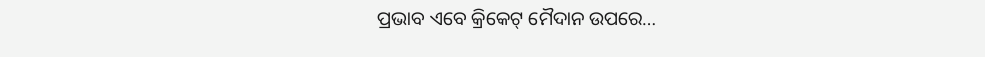ପ୍ରଭାବ ଏବେ କ୍ରିକେଟ୍ ମୈଦାନ ଉପରେ…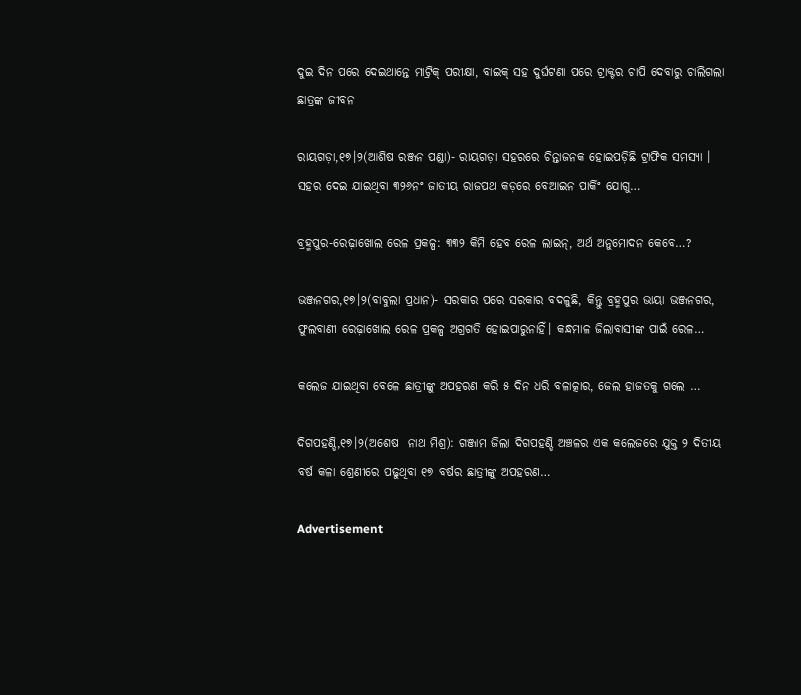ଦୁଇ ଦିନ ପରେ ଦେଇଥାନ୍ତେ ମାଟ୍ରିକ୍‌ ପରୀକ୍ଷା, ବାଇକ୍‌ ସହ ଦୁର୍ଘଟଣା ପରେ ଟ୍ରାକ୍ଟର ଚାପି ଦେବାରୁ ଚାଲିଗଲା ଛାତ୍ରଙ୍କ ଜୀବନ

ରାୟଗଡ଼ା,୧୭।୨(ଆଶିଷ ରଞ୍ଜନ ପଣ୍ଡା)- ରାୟଗଡ଼ା ସହରରେ ଚିନ୍ତାଜନକ ହୋଇପଡ଼ିଛି ଟ୍ରାଫିକ ସମସ୍ୟା । ସହର ଦେଇ ଯାଇଥିବା ୩୨୬ନଂ ଜାତୀୟ ରାଜପଥ କଡ଼ରେ ବେଆଇନ ପାର୍କିଂ ଯୋଗୁ…

ବ୍ରହ୍ମପୁର-ରେଢ଼ାଖୋଲ ରେଳ ପ୍ରକଳ୍ପ: ୩୩୨ କିମି ହେବ ରେଳ ଲାଇନ୍‌, ଅର୍ଥ ଅନୁମୋଦନ କେବେ…?

ଭଞ୍ଜନଗର,୧୭।୨(ବାବୁଲା ପ୍ରଧାନ)- ସରକାର ପରେ ସରକାର ବଦଳୁଛି, କିନ୍ତୁ ବ୍ରହ୍ମପୁର ଭାୟା ଭଞ୍ଜନଗର, ଫୁଲବାଣୀ ରେଢ଼ାଖୋଲ ରେଳ ପ୍ରକଳ୍ପ ଅଗ୍ରଗତି ହୋଇପାରୁନାହିଁ। କନ୍ଧମାଳ ଜିଲାବାସୀଙ୍କ ପାଇଁ ରେଳ…

କଲେଜ ଯାଇଥିବା ବେଳେ ଛାତ୍ରୀଙ୍କୁ ଅପହରଣ କରି ୫ ଦିନ ଧରି ବଳାତ୍କାର, ଜେଲ ହାଜତକୁ ଗଲେ …

ଦିଗପହଣ୍ଡି,୧୭।୨(ଅଶେଷ  ନାଥ ମିଶ୍ର): ଗଞ୍ଜାମ ଜିଲା ଦିଗପହଣ୍ଡି ଅଞ୍ଚଳର ଏକ କଲେଜରେ ଯୁକ୍ତ ୨ ଦିତୀୟ ବର୍ଷ କଳା ଶ୍ରେଣୀରେ ପଢୁଥିବା ୧୭ ବର୍ଷର ଛାତ୍ରୀଙ୍କୁ ଅପହରଣ…

Advertisement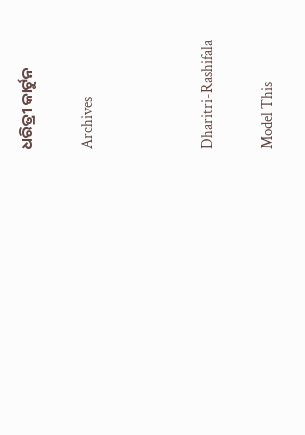ଧରିତ୍ରୀ କାର୍ଟୁନ

Archives



Dharitri-Rashifala

Model This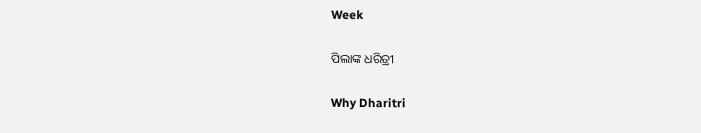Week

ପିଲାଙ୍କ ଧରିତ୍ରୀ

Why Dharitri